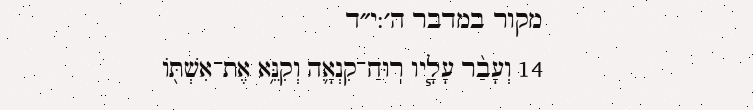מקור במדבר ה׳:י״ד
14 וְעָבַ֨ר עָלָ֧יו רֽוּחַ־קִנְאָ֛ה וְקִנֵּ֥א אֶת־אִשְׁתּ֖וֹ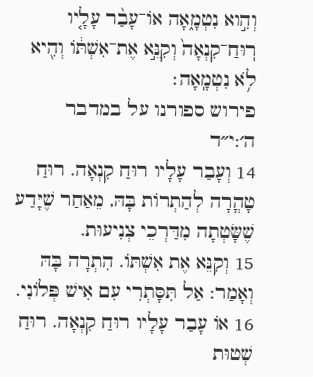וְהִ֣וא נִטְמָ֑אָה אוֹ־עָבַ֨ר עָלָ֤יו רֽוּחַ־קִנְאָה֙ וְקִנֵּ֣א אֶת־אִשְׁתּ֔וֹ וְהִ֖יא לֹ֥א נִטְמָֽאָה׃
פירוש ספורנו על במדבר ה׳:י״ד
14 וְעָבַר עָלָיו רוּחַ קִנְאָה. רוּחַ טָהֳרָה לְהַתְרוֹת בָּהּ, מֵאַחַר שֶׁיָּדַע שֶׁשָּׂטְתָה מִדַּרְכֵי צְנִיעוּת.
15 וְקִנֵּא אֶת אִשְׁתּוֹ. הִתְרָה בָּהּ וְאָמַר: אַל תִּסָּתְרִי עִם אִישׁ פְּלוֹנִי.
16 אוֹ עָבַר עָלָיו רוּחַ קִנְאָה. רוּחַ שְׁטוּת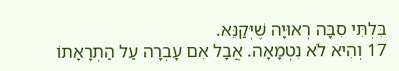בִּלְתִּי סִבָּה רְאוּיָה שֶׁיְּקַנֵּא.
17 וְהִיא לֹא נִטְמָאָה. אֲבָל אִם עָבְרָה עַל הַתְרָאָתוֹ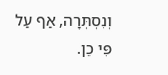וְנִסְתְּרָה, אַף עַל פִּי כֵן.